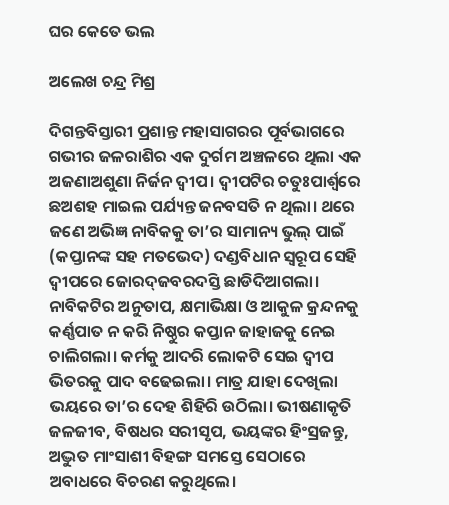ଘର କେତେ ଭଲ

ଅଲେଖ ଚନ୍ଦ୍ର ମିଶ୍ର

ଦିଗନ୍ତବିସ୍ତାରୀ ପ୍ରଶାନ୍ତ ମହାସାଗରର ପୂର୍ବଭାଗରେ ଗଭୀର ଜଳରାଶିର ଏକ ଦୁର୍ଗମ ଅଞ୍ଚଳରେ ଥିଲା ଏକ ଅଜଣାଅଶୁଣା ନିର୍ଜନ ଦ୍ୱୀପ। ଦ୍ୱୀପଟିର ଚତୁଃପାର୍ଶ୍ୱରେ ଛଅଶହ ମାଇଲ ପର୍ଯ୍ୟନ୍ତ ଜନବସତି ନ ଥିଲା। ଥରେ ଜଣେ ଅଭିଜ୍ଞ ନାବିକକୁ ତା’ର ସାମାନ୍ୟ ଭୁଲ୍‌ ପାଇଁ (କପ୍ତାନଙ୍କ ସହ ମତଭେଦ) ଦଣ୍ଡବିଧାନ ସ୍ବରୂପ ସେହି ଦ୍ୱୀପରେ ଜୋରଦ୍‌ଜବରଦସ୍ତି ଛାଡିଦିଆଗଲା। ନାବିକଟିର ଅନୁତାପ, କ୍ଷମାଭିକ୍ଷା ଓ ଆକୁଳ କ୍ରନ୍ଦନକୁ କର୍ଣ୍ଣପାତ ନ କରି ନିଷ୍ଠୁର କପ୍ତାନ ଜାହାଜକୁ ନେଇ ଚାଲିଗଲା। କର୍ମକୁ ଆଦରି ଲୋକଟି ସେଇ ଦ୍ୱୀପ ଭିତରକୁ ପାଦ ବଢେଇଲା। ମାତ୍ର ଯାହା ଦେଖିଲା ଭୟରେ ତା’ର ଦେହ ଶିହିରି ଉଠିଲା। ଭୀଷଣାକୃତି ଜଳଜୀବ, ବିଷଧର ସରୀସୃପ, ଭୟଙ୍କର ହିଂସ୍ରଜନ୍ତୁ, ଅଦ୍ଭୁତ ମାଂସାଶୀ ବିହଙ୍ଗ ସମସ୍ତେ ସେଠାରେ ଅବାଧରେ ବିଚରଣ କରୁଥିଲେ।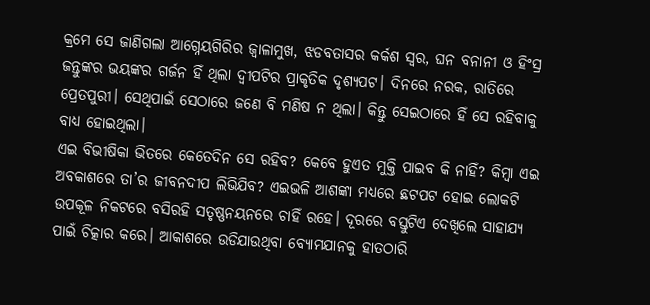କ୍ରମେ ସେ ଜାଣିଗଲା ଆଗ୍ନେୟଗିରିର ଜ୍ୱାଳାମୁଖ, ଝଡବତାସର କର୍କଶ ସ୍ବର, ଘନ ବନାନୀ ଓ ହିଂସ୍ର ଜନ୍ତୁଙ୍କର ଭୟଙ୍କର ଗର୍ଜନ ହିଁ ଥିଲା ଦ୍ୱୀପଟିର ପ୍ରାକୃତିକ ଦୃଶ୍ୟପଟ। ଦିନରେ ନରକ, ରାତିରେ ପ୍ରେତପୁରୀ। ସେଥିପାଇଁ ସେଠାରେ ଜଣେ ବି ମଣିଷ ନ ଥିଲା। କିନ୍ତୁ ସେଇଠାରେ ହିଁ ସେ ରହିବାକୁ ବାଧ୍ୟ ହୋଇଥିଲା।
ଏଇ ବିଭୀଷିକା ଭିତରେ କେତେଦିନ ସେ ରହିବ? କେବେ ହୁଏତ ମୁକ୍ତି ପାଇବ କି ନାହିଁ? କିମ୍ବା ଏଇ ଅବକାଶରେ ତା’ର ଜୀବନଦୀପ ଲିଭିଯିବ? ଏଇଭଳି ଆଶଙ୍କା ମଧ୍ୟରେ ଛଟପଟ ହୋଇ ଲୋକଟି ଉପକୂଳ ନିକଟରେ ବସିରହି ସତୃଷ୍ଣନୟନରେ ଚାହିଁ ରହେ। ଦୂରରେ ବସ୍ତୁଟିଏ ଦେଖିଲେ ସାହାଯ୍ୟ ପାଇଁ ଚିତ୍କାର କରେ। ଆକାଶରେ ଉଡିଯାଉଥିବା ବ୍ୟୋମଯାନକୁ ହାତଠାରି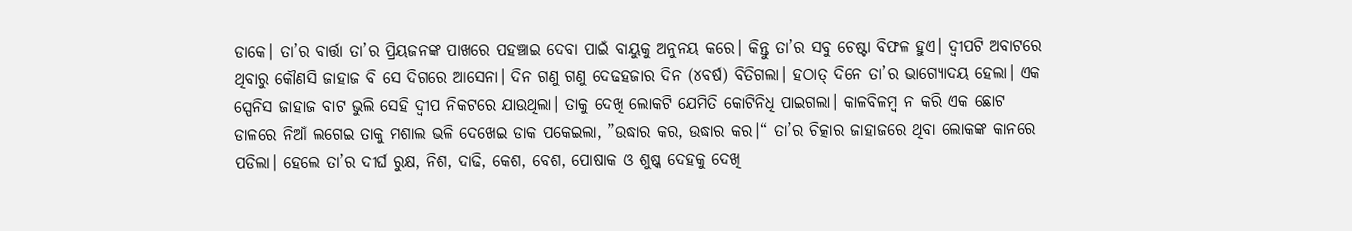ଡାକେ। ତା’ର ବାର୍ତ୍ତା ତା’ର ପ୍ରିୟଜନଙ୍କ ପାଖରେ ପହଞ୍ଚାଇ ଦେବା ପାଇଁ ବାୟୁକୁ ଅନୁନୟ କରେ। କିନ୍ତୁ ତା’ର ସବୁ ଚେଷ୍ଟା ବିଫଳ ହୁଏ। ଦ୍ୱୀପଟି ଅବାଟରେ ଥିବାରୁ କୌଣସି ଜାହାଜ ବି ସେ ଦିଗରେ ଆସେନା। ଦିନ ଗଣୁ ଗଣୁ ଦେଢହଜାର ଦିନ (୪ବର୍ଷ) ବିତିଗଲା। ହଠାତ୍‌ ଦିନେ ତା’ର ଭାଗ୍ୟୋଦୟ ହେଲା। ଏକ ସ୍ପେନିସ ଜାହାଜ ବାଟ ଭୁଲି ସେହି ଦ୍ୱୀପ ନିକଟରେ ଯାଉଥିଲା। ତାକୁ ଦେଖି ଲୋକଟି ଯେମିତି କୋଟିନିଧି ପାଇଗଲା। କାଳବିଳମ୍ବ ନ କରି ଏକ ଛୋଟ ଡାଳରେ ନିଆଁ ଲଗେଇ ତାକୁ ମଶାଲ ଭଳି ଦେଖେଇ ଡାକ ପକେଇଲା, ”ଉଦ୍ଧାର କର, ଉଦ୍ଧାର କର।“ ତା’ର ଚିତ୍କାର ଜାହାଜରେ ଥିବା ଲୋକଙ୍କ କାନରେ ପଡିଲା। ହେଲେ ତା’ର ଦୀର୍ଘ ରୁକ୍ଷ, ନିଶ, ଦାଢି, କେଶ, ବେଶ, ପୋଷାକ ଓ ଶୁଷ୍କ ଦେହକୁ ଦେଖି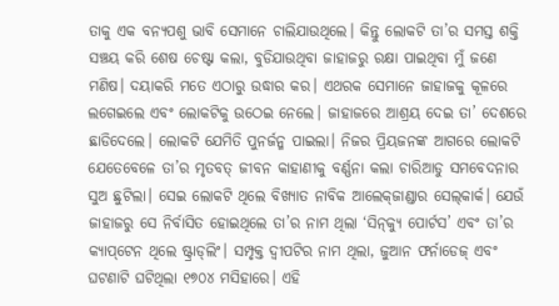ତାକୁ ଏକ ବନ୍ୟପଶୁ ଭାବି ସେମାନେ ଚାଲିଯାଉଥିଲେ। କିନ୍ତୁ ଲୋକଟି ତା’ର ସମସ୍ତ ଶକ୍ତି ସଞ୍ଚୟ କରି ଶେଷ ଚେଷ୍ଟା କଲା, ବୁଡିଯାଉଥିବା ଜାହାଜରୁ ରକ୍ଷା ପାଇଥିବା ମୁଁ ଜଣେ ମଣିଷ। ଦୟାକରି ମତେ ଏଠାରୁ ଉଦ୍ଧାର କର। ଏଥରକ ସେମାନେ ଜାହାଜକୁ କୂଳରେ ଲଗେଇଲେ ଏବଂ ଲୋକଟିକୁ ଉଠେଇ ନେଲେ। ଜାହାଜରେ ଆଶ୍ରୟ ଦେଇ ତା’ ଦେଶରେ ଛାଡିଦେଲେ। ଲୋକଟି ଯେମିତି ପୁନର୍ଜନ୍ମ ପାଇଲା। ନିଜର ପ୍ରିୟଜନଙ୍କ ଆଗରେ ଲୋକଟି ଯେତେବେଳେ ତା’ର ମୃତବତ୍‌ ଜୀବନ କାହାଣୀକୁ ବର୍ଣ୍ଣନା କଲା ଚାରିଆଡୁ ସମବେଦନାର ସୁଅ ଛୁଟିଲା। ସେଇ ଲୋକଟି ଥିଲେ ବିଖ୍ୟାତ ନାବିକ ଆଲେକ୍‌ଜାଣ୍ଡାର ସେଲ୍‌କାର୍କ। ଯେଉଁ ଜାହାଜରୁ ସେ ନିର୍ବାସିତ ହୋଇଥିଲେ ତା’ର ନାମ ଥିଲା ‘ସିନ୍‌କ୍ୟୁ ପୋର୍ଟସ’ ଏବଂ ତା’ର କ୍ୟାପ୍‌ଟେନ ଥିଲେ ଷ୍ଟ୍ରାଡ୍‌ଲିଂ। ସମ୍ପୃକ୍ତ ଦ୍ୱୀପଟିର ନାମ ଥିଲା, ଜୁଆନ ଫର୍ନାଡେଜ୍‌ ଏବଂ ଘଟଣାଟି ଘଟିଥିଲା ୧୭୦୪ ମସିହାରେ। ଏହି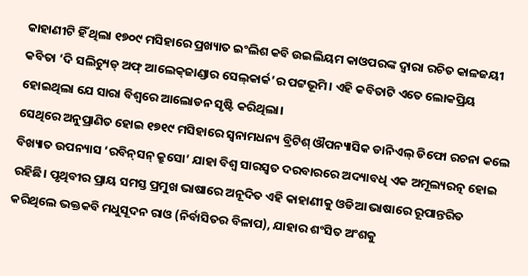କାହାଣୀଟି ହିଁ ଥିଲା ୧୭୦୯ ମସିହାରେ ପ୍ରଖ୍ୟାତ ଇଂଲିଶ କବି ଉଇଲିୟମ କାଓପରଙ୍କ ଦ୍ୱାରା ରଚିତ କାଳଜୟୀ କବିତା ‘ଦି ସଲିଚ୍ୟୁଡ୍‌ ଅଫ୍‌ ଆଲେକ୍‌ଜାଣ୍ଡାର ସେଲ୍‌କାର୍କ’ର ପଟ୍ଟଭୂମି। ଏହି କବିତାଟି ଏତେ ଲୋକପ୍ରିୟ ହୋଇଥିଲା ଯେ ସାରା ବିଶ୍ୱରେ ଆଲୋଡନ ସୃଷ୍ଟି କରିଥିଲା।
ସେଥିରେ ଅନୁପ୍ରାଣିତ ହୋଇ ୧୭୧୯ ମସିହାରେ ସ୍ବନାମଧନ୍ୟ ବ୍ରିଟିଶ୍‌ ଔପନ୍ୟାସିକ ଡାନିଏଲ୍‌ ଡିଫୋ ରଚନା କଲେ ବିଖ୍ୟାତ ଉପନ୍ୟାସ ‘ରବିନ୍‌ସନ୍‌ କ୍ରୁସୋ’ ଯାହା ବିଶ୍ୱ ସାରସ୍ବତ ଦରବାରରେ ଅଦ୍ୟାବଧି ଏକ ଅମୂଲ୍ୟରତ୍ନ ହୋଇ ରହିଛି। ପୃଥିବୀର ପ୍ରାୟ ସମସ୍ତ ପ୍ରମୁଖ ଭାଷାରେ ଅନୂଦିତ ଏହି କାହାଣୀକୁ ଓଡିଆ ଭାଷାରେ ରୂପାନ୍ତରିତ କରିଥିଲେ ଭକ୍ତକବି ମଧୁସୂଦନ ରାଓ (ନିର୍ବାସିତର ବିଳାପ), ଯାହାର ଶଂସିତ ଅଂଶକୁ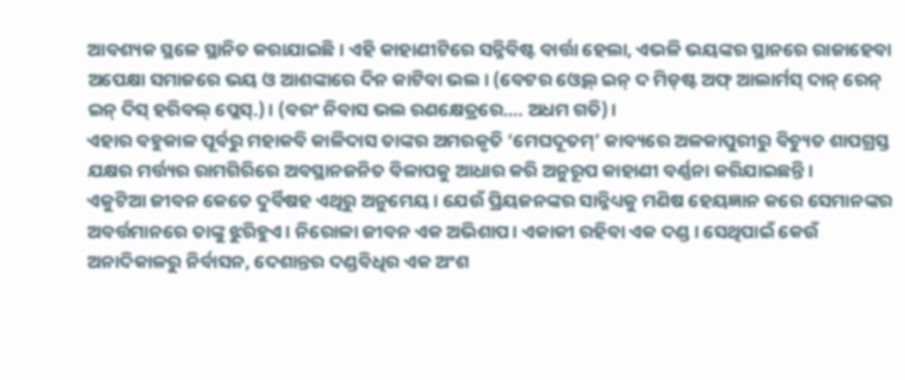ଆବଶ୍ୟକ ସ୍ଥଳେ ସ୍ଥାନିତ କରାଯାଇଛି। ଏହି କାହାଣୀଟିରେ ସନ୍ନିବିଷ୍ଟ ବାର୍ତ୍ତା ହେଲା, ଏଭଳି ଭୟଙ୍କର ସ୍ଥାନରେ ରାଜାହେବା ଅପେକ୍ଷା ସମାଜରେ ଭୟ ଓ ଆଶଙ୍କାରେ ଦିନ କାଟିବା ଭଲ। (ବେଟର ଓ୍ବେଲ୍‌ ଇନ୍‌ ଦ ମିଡ୍‌ଷ୍ଟ ଅଫ୍‌ ଆଲାର୍ମସ୍‌ ଦାନ୍‌ ରେନ୍‌ ଇନ୍‌ ଦିସ୍‌ ହରିବଲ୍‌ ପ୍ଲେସ୍‌.)। (ବରଂ ନିବାସ ଭଲ ରଣକ୍ଷେତ୍ରରେ…. ଅଧମ ଗତି)।
ଏହାର ବହୁକାଳ ପୂର୍ବରୁ ମହାକବି କାଳିଦାସ ତାଙ୍କର ଅମରକୃତି ‘ମେଘଦୂତମ୍‌’ କାବ୍ୟରେ ଅଳକାପୁରୀରୁ ବିଚ୍ୟୁତ ଶାପଗ୍ରସ୍ତ ଯକ୍ଷର ମର୍ତ୍ତ୍ୟର ରାମଗିରିରେ ଅବସ୍ଥାନଜନିତ ବିଳାପକୁ ଆଧାର କରି ଅନୁରୂପ କାହାଣୀ ବର୍ଣ୍ଣନା କରିଯାଇଛନ୍ତି।
ଏକୁଟିଆ ଜୀବନ କେତେ ଦୁର୍ବିଷହ ଏଥିରୁ ଅନୁମେୟ। ଯେଉଁ ପ୍ରିୟଜନଙ୍କର ସାନ୍ନିଧ୍ୟକୁ ମଣିଷ ହେୟଜ୍ଞାନ କରେ ସେମାନଙ୍କର ଅବର୍ତ୍ତମାନରେ ତାଙ୍କୁ ଝୁରିହୁଏ। ନିରୋଳା ଜୀବନ ଏକ ଅଭିଶାପ। ଏକାକୀ ରହିବା ଏକ ଦଣ୍ଡ। ସେଥିପାଇଁ କେଉଁ ଅନାଦିକାଳରୁ ନିର୍ବାସନ, ଦେଶାନ୍ତର ଦଣ୍ଡବିଧିର ଏକ ଅଂଶ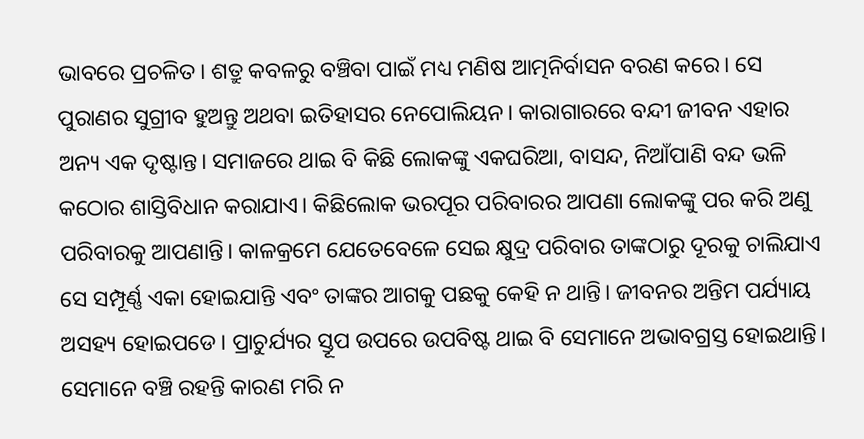ଭାବରେ ପ୍ରଚଳିତ। ଶତ୍ରୁ କବଳରୁ ବଞ୍ଚିବା ପାଇଁ ମଧ୍ୟ ମଣିଷ ଆତ୍ମନିର୍ବାସନ ବରଣ କରେ। ସେ ପୁରାଣର ସୁଗ୍ରୀବ ହୁଅନ୍ତୁ ଅଥବା ଇତିହାସର ନେପୋଲିୟନ। କାରାଗାରରେ ବନ୍ଦୀ ଜୀବନ ଏହାର ଅନ୍ୟ ଏକ ଦୃଷ୍ଟାନ୍ତ। ସମାଜରେ ଥାଇ ବି କିଛି ଲୋକଙ୍କୁ ଏକଘରିଆ, ବାସନ୍ଦ, ନିଆଁପାଣି ବନ୍ଦ ଭଳି କଠୋର ଶାସ୍ତିବିଧାନ କରାଯାଏ। କିଛିଲୋକ ଭରପୂର ପରିବାରର ଆପଣା ଲୋକଙ୍କୁ ପର କରି ଅଣୁ ପରିବାରକୁ ଆପଣାନ୍ତି। କାଳକ୍ରମେ ଯେତେବେଳେ ସେଇ କ୍ଷୁଦ୍ର ପରିବାର ତାଙ୍କଠାରୁ ଦୂରକୁ ଚାଲିଯାଏ ସେ ସମ୍ପୂର୍ଣ୍ଣ ଏକା ହୋଇଯାନ୍ତି ଏବଂ ତାଙ୍କର ଆଗକୁ ପଛକୁ କେହି ନ ଥାନ୍ତି। ଜୀବନର ଅନ୍ତିମ ପର୍ଯ୍ୟାୟ ଅସହ୍ୟ ହୋଇପଡେ। ପ୍ରାଚୁର୍ଯ୍ୟର ସ୍ତୂପ ଉପରେ ଉପବିଷ୍ଟ ଥାଇ ବି ସେମାନେ ଅଭାବଗ୍ରସ୍ତ ହୋଇଥାନ୍ତି। ସେମାନେ ବଞ୍ଚି ରହନ୍ତି କାରଣ ମରି ନ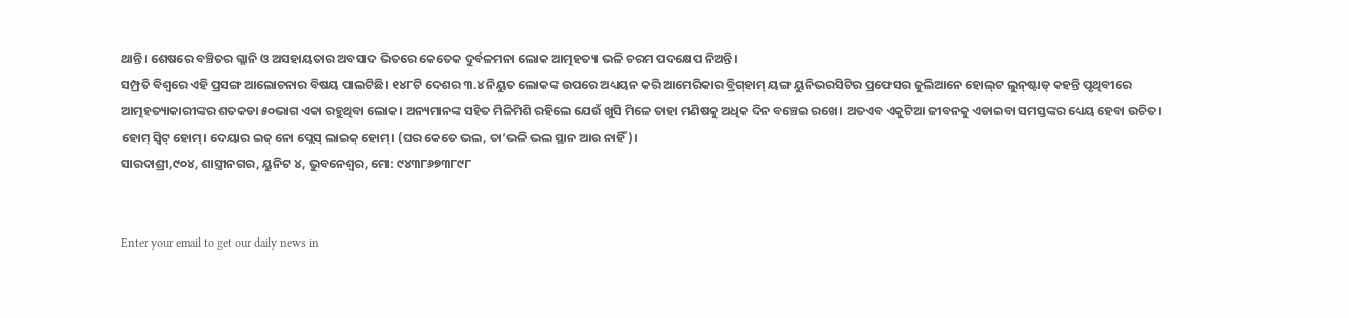ଥାନ୍ତି। ଶେଷରେ ବଞ୍ଚିତର ଗ୍ଳାନି ଓ ଅସହାୟତାର ଅବସାଦ ଭିତରେ କେତେକ ଦୁର୍ବଳମନା ଲୋକ ଆତ୍ମହତ୍ୟା ଭଳି ଚରମ ପଦକ୍ଷେପ ନିଅନ୍ତି।
ସମ୍ପ୍ରତି ବିଶ୍ୱରେ ଏହି ପ୍ରସଙ୍ଗ ଆଲୋଚନାର ବିଷୟ ପାଲଟିଛି। ୧୪୮ଟି ଦେଶର ୩.୪ ନିୟୁତ ଲୋକଙ୍କ ଉପରେ ଅଧ୍ୟୟନ କରି ଆମେରିକାର ବ୍ରିଗ୍‌ହାମ୍‌ ୟଙ୍ଗ ୟୁନିଭରସିଟିର ପ୍ରଫେସର ଜୁଲିଆନେ ହୋଲ୍‌ଟ ଲୁନ୍‌ଷ୍ଟାଡ୍‌ କହନ୍ତି ପୃଥିବୀରେ ଆତ୍ମହତ୍ୟାକାରୀଙ୍କର ଶତକଡା ୫୦ଭାଗ ଏକା ରହୁଥିବା ଲୋକ। ଅନ୍ୟମାନଙ୍କ ସହିତ ମିଳିମିଶି ରହିଲେ ଯେଉଁ ଖୁସି ମିଳେ ତାହା ମଣିଷକୁ ଅଧିକ ଦିନ ବଞ୍ଚେଇ ରଖେ। ଅତଏବ ଏକୁଟିଆ ଜୀବନକୁ ଏଡାଇବା ସମସ୍ତଙ୍କର ଧ୍ୟେୟ ହେବା ଉଚିତ। ହୋମ୍‌ ସ୍ବିଟ୍‌ ହୋମ୍‌। ଦେୟାର ଇଜ୍‌ ନୋ ପ୍ଲେସ୍‌ ଲାଇକ୍‌ ହୋମ୍‌। (ଘର କେତେ ଭଲ, ତା’ଭଳି ଭଲ ସ୍ଥାନ ଆଉ ନାହିଁ)।
ସାରଦାଶ୍ରୀ,୯୦୪, ଶାସ୍ତ୍ରୀନଗର, ୟୁନିଟ ୪, ଭୁବନେଶ୍ୱର, ମୋ: ୯୪୩୮୬୭୩୮୯୮


Enter your email to get our daily news in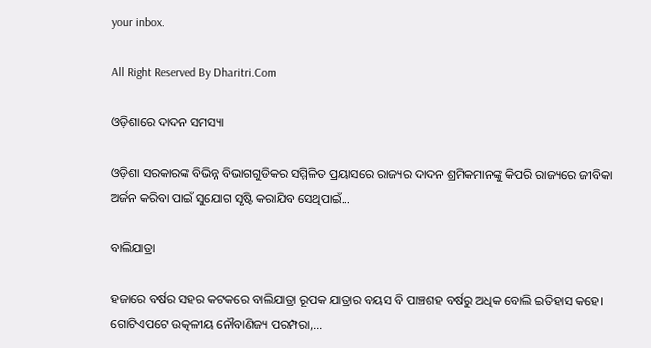your inbox.

All Right Reserved By Dharitri.Com

ଓଡ଼ିଶାରେ ଦାଦନ ସମସ୍ୟା

ଓଡ଼ିଶା ସରକାରଙ୍କ ବିଭିନ୍ନ ବିଭାଗଗୁଡିକର ସମ୍ମିଳିତ ପ୍ରୟାସରେ ରାଜ୍ୟର ଦାଦନ ଶ୍ରମିକମାନଙ୍କୁ କିପରି ରାଜ୍ୟରେ ଜୀବିକା ଅର୍ଜନ କରିବା ପାଇଁ ସୁଯୋଗ ସୃଷ୍ଟି କରାଯିବ ସେଥିପାଇଁ...

ବାଲିଯାତ୍ରା

ହଜାରେ ବର୍ଷର ସହର କଟକରେ ବାଲିଯାତ୍ରା ରୂପକ ଯାତ୍ରାର ବୟସ ବି ପାଞ୍ଚଶହ ବର୍ଷରୁ ଅଧିକ ବୋଲି ଇତିହାସ କହେ। ଗୋଟିଏପଟେ ଉତ୍କଳୀୟ ନୌବାଣିଜ୍ୟ ପରମ୍ପରା,...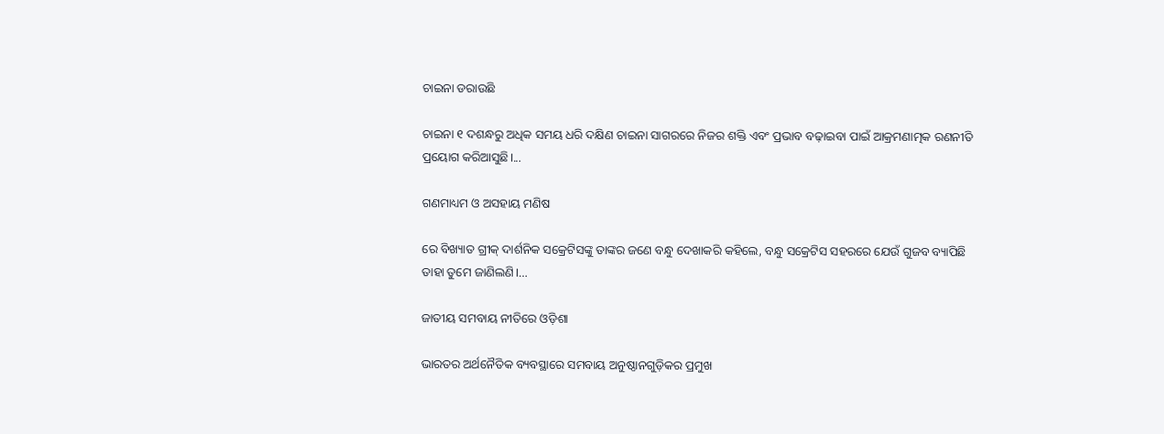ଚାଇନା ଡରାଉଛି

ଚାଇନା ୧ ଦଶନ୍ଧରୁ ଅଧିକ ସମୟ ଧରି ଦକ୍ଷିଣ ଚାଇନା ସାଗରରେ ନିଜର ଶକ୍ତି ଏବଂ ପ୍ରଭାବ ବଢ଼ାଇବା ପାଇଁ ଆକ୍ରମଣାତ୍ମକ ରଣନୀତି ପ୍ରୟୋଗ କରିଆସୁଛି।...

ଗଣମାଧ୍ୟମ ଓ ଅସହାୟ ମଣିଷ

ରେ ବିଖ୍ୟାତ ଗ୍ରୀକ୍‌ ଦାର୍ଶନିକ ସକ୍ରେଟିସଙ୍କୁ ତାଙ୍କର ଜଣେ ବନ୍ଧୁ ଦେଖାକରି କହିଲେ, ବନ୍ଧୁ ସକ୍ରେଟିସ ସହରରେ ଯେଉଁ ଗୁଜବ ବ୍ୟାପିଛି ତାହା ତୁମେ ଜାଣିଲଣି।...

ଜାତୀୟ ସମବାୟ ନୀତିରେ ଓଡ଼ିଶା

ଭାରତର ଅର୍ଥନୈତିକ ବ୍ୟବସ୍ଥାରେ ସମବାୟ ଅନୁଷ୍ଠାନଗୁଡ଼ିକର ପ୍ରମୁଖ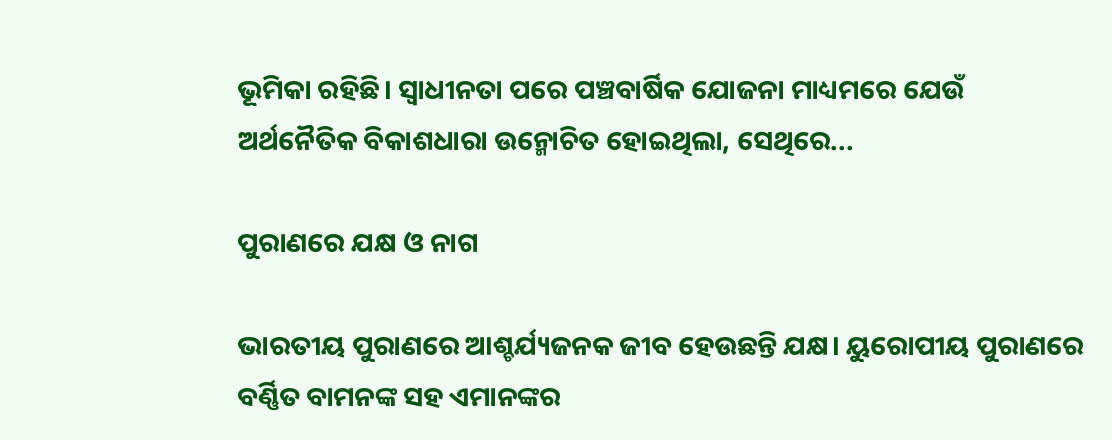ଭୂମିକା ରହିଛି। ସ୍ବାଧୀନତା ପରେ ପଞ୍ଚବାର୍ଷିକ ଯୋଜନା ମାଧ୍ୟମରେ ଯେଉଁ ଅର୍ଥନୈତିକ ବିକାଶଧାରା ଉନ୍ମୋଚିତ ହୋଇଥିଲା, ସେଥିରେ...

ପୁରାଣରେ ଯକ୍ଷ ଓ ନାଗ

ଭାରତୀୟ ପୁରାଣରେ ଆଶ୍ଚର୍ଯ୍ୟଜନକ ଜୀବ ହେଉଛନ୍ତି ଯକ୍ଷ। ୟୁରୋପୀୟ ପୁରାଣରେ ବର୍ଣ୍ଣିତ ବାମନଙ୍କ ସହ ଏମାନଙ୍କର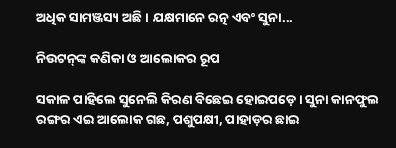ଅଧିକ ସାମଞ୍ଜସ୍ୟ ଅଛି। ଯକ୍ଷମାନେ ରତ୍ନ ଏବଂ ସୁନା...

ନିଉଟନ୍‌ଙ୍କ କଣିକା ଓ ଆଲୋକର ରୂପ

ସକାଳ ପାହିଲେ ସୁନେଲି କିରଣ ବିଛେଇ ହୋଇପଡ଼େ। ସୁନା କାନଫୁଲ ରଙ୍ଗର ଏଇ ଆଲୋକ ଗଛ, ପଶୁପକ୍ଷୀ, ପାହାଡ଼ର ଛାଇ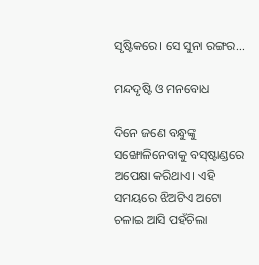ସୃଷ୍ଟିକରେ। ସେ ସୁନା ରଙ୍ଗର...

ମନ୍ଦଦୃଷ୍ଟି ଓ ମନବୋଧ

ଦିନେ ଜଣେ ବନ୍ଧୁଙ୍କୁ ସଙ୍ଖୋଳିନେବାକୁ ବସ୍‌ଷ୍ଟାଣ୍ଡରେ ଅପେକ୍ଷା କରିଥାଏ। ଏହି ସମୟରେ ଝିଅଟିଏ ଅଟୋ ଚଳାଇ ଆସି ପହଁଚିଲା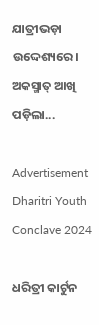ଯାତ୍ରୀଭଡ଼ା ଉଦ୍ଦେଶ୍ୟରେ। ଅକସ୍ମାତ୍‌ ଆଖି ପଡ଼ିଲା...

Advertisement
Dharitri Youth Conclave 2024

ଧରିତ୍ରୀ କାର୍ଟୁନ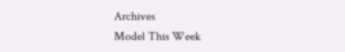Archives
Model This Week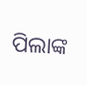ପିଲାଙ୍କ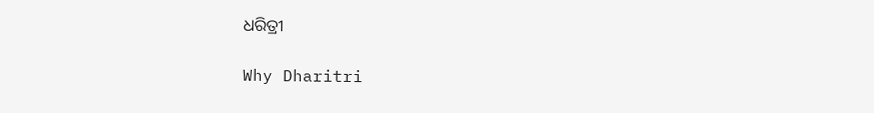ଧରିତ୍ରୀ

Why Dharitri